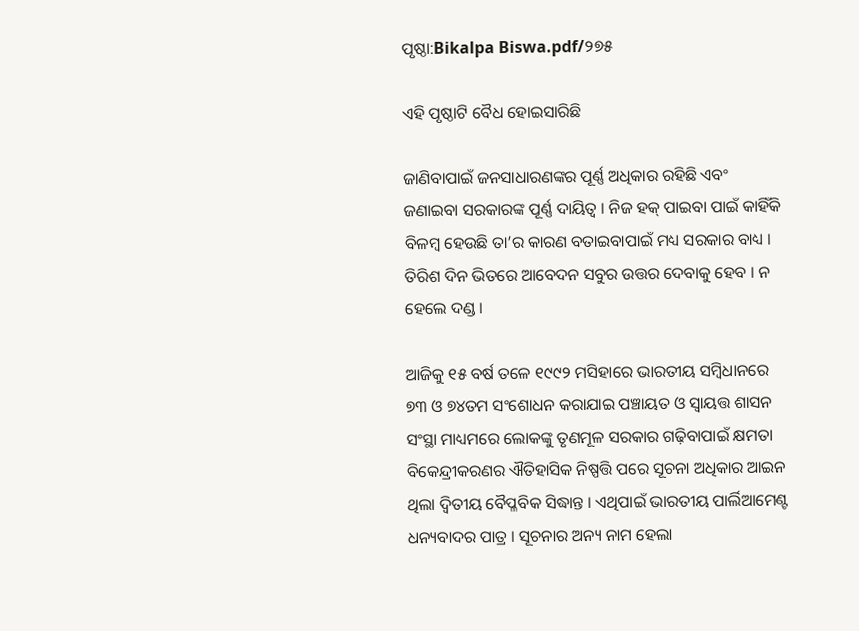ପୃଷ୍ଠା:Bikalpa Biswa.pdf/୨୭୫

ଏହି ପୃଷ୍ଠାଟି ବୈଧ ହୋଇସାରିଛି

ଜାଣିବାପାଇଁ ଜନସାଧାରଣଙ୍କର ପୂର୍ଣ୍ଣ ଅଧିକାର ରହିଛି ଏବଂ ଜଣାଇବା ସରକାରଙ୍କ ପୂର୍ଣ୍ଣ ଦାୟିତ୍ୱ । ନିଜ ହକ୍ ପାଇବା ପାଇଁ କାହିଁକି ବିଳମ୍ବ ହେଉଛି ତା’ର କାରଣ ବତାଇବାପାଇଁ ମଧ୍ୟ ସରକାର ବାଧ୍ୟ । ତିରିଶ ଦିନ ଭିତରେ ଆବେଦନ ସବୁର ଉତ୍ତର ଦେବାକୁ ହେବ । ନ ହେଲେ ଦଣ୍ଡ ।

ଆଜିକୁ ୧୫ ବର୍ଷ ତଳେ ୧୯୯୨ ମସିହାରେ ଭାରତୀୟ ସମ୍ବିଧାନରେ ୭୩ ଓ ୭୪ତମ ସଂଶୋଧନ କରାଯାଇ ପଞ୍ଚାୟତ ଓ ସ୍ୱାୟତ୍ତ ଶାସନ ସଂସ୍ଥା ମାଧ୍ୟମରେ ଲୋକଙ୍କୁ ତୃଣମୂଳ ସରକାର ଗଢ଼ିବାପାଇଁ କ୍ଷମତା ବିକେନ୍ଦ୍ରୀକରଣର ଐତିହାସିକ ନିଷ୍ପତ୍ତି ପରେ ସୂଚନା ଅଧିକାର ଆଇନ ଥିଲା ଦ୍ୱିତୀୟ ବୈପ୍ଳବିକ ସିଦ୍ଧାନ୍ତ । ଏଥିପାଇଁ ଭାରତୀୟ ପାର୍ଲିଆମେଣ୍ଟ ଧନ୍ୟବାଦର ପାତ୍ର । ସୂଚନାର ଅନ୍ୟ ନାମ ହେଲା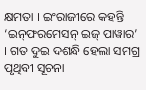କ୍ଷମତା । ଇଂରାଜୀରେ କହନ୍ତି ‘ଇନ୍‌ଫରମେସନ୍ ଇଜ୍ ପାୱାର’ । ଗତ ଦୁଇ ଦଶନ୍ଧି ହେଲା ସମଗ୍ର ପୃଥିବୀ ସୂଚନା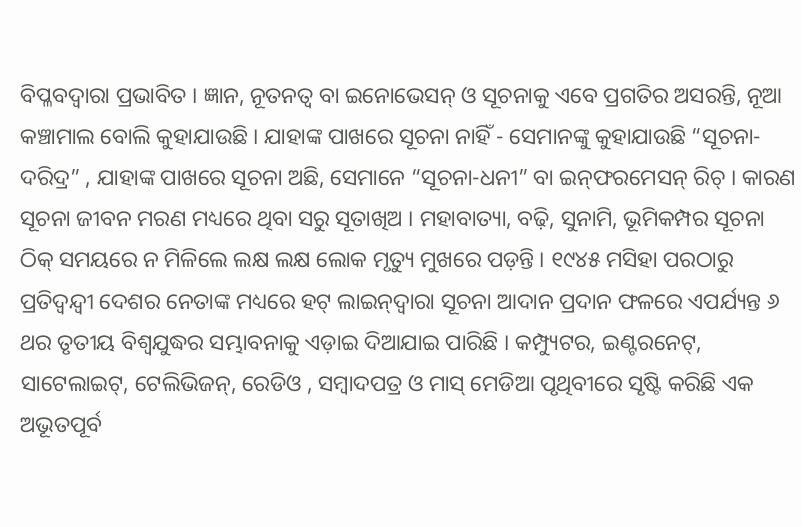ବିପ୍ଳବଦ୍ୱାରା ପ୍ରଭାବିତ । ଜ୍ଞାନ, ନୂତନତ୍ୱ ବା ଇନୋଭେସନ୍ ଓ ସୂଚନାକୁ ଏବେ ପ୍ରଗତିର ଅସରନ୍ତି, ନୂଆ କଞ୍ଚାମାଲ ବୋଲି କୁହାଯାଉଛି । ଯାହାଙ୍କ ପାଖରେ ସୂଚନା ନାହିଁ - ସେମାନଙ୍କୁ କୁହାଯାଉଛି “ସୂଚନା-ଦରିଦ୍ର” , ଯାହାଙ୍କ ପାଖରେ ସୂଚନା ଅଛି, ସେମାନେ “ସୂଚନା-ଧନୀ” ବା ଇନ୍‌ଫରମେସନ୍ ରିଚ୍ । କାରଣ ସୂଚନା ଜୀବନ ମରଣ ମଧ୍ୟରେ ଥିବା ସରୁ ସୂତାଖିଅ । ମହାବାତ୍ୟା, ବଢ଼ି, ସୁନାମି, ଭୂମିକମ୍ପର ସୂଚନା ଠିକ୍ ସମୟରେ ନ ମିଳିଲେ ଲକ୍ଷ ଲକ୍ଷ ଲୋକ ମୃତ୍ୟୁ ମୁଖରେ ପଡ଼ନ୍ତି । ୧୯୪୫ ମସିହା ପରଠାରୁ ପ୍ରତିଦ୍ୱନ୍ଦ୍ୱୀ ଦେଶର ନେତାଙ୍କ ମଧ୍ୟରେ ହଟ୍ ଲାଇନ୍‌ଦ୍ୱାରା ସୂଚନା ଆଦାନ ପ୍ରଦାନ ଫଳରେ ଏପର୍ଯ୍ୟନ୍ତ ୬ ଥର ତୃତୀୟ ବିଶ୍ୱଯୁଦ୍ଧର ସମ୍ଭାବନାକୁ ଏଡ଼ାଇ ଦିଆଯାଇ ପାରିଛି । କମ୍ପ୍ୟୁଟର, ଇଣ୍ଟରନେଟ୍, ସାଟେଲାଇଟ୍, ଟେଲିଭିଜନ୍, ରେଡିଓ , ସମ୍ବାଦପତ୍ର ଓ ମାସ୍ ମେଡିଆ ପୃଥିବୀରେ ସୃଷ୍ଟି କରିଛି ଏକ ଅଭୂତପୂର୍ବ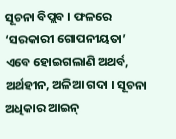ସୂଚନା ବିପ୍ଲବ । ଫଳରେ ‘ସରକାରୀ ଗୋପନୀୟତା’ ଏବେ ହୋଇଗଲାଣି ଅଥର୍ବ, ଅର୍ଥହୀନ, ଅଳିଆ ଗଦା । ସୂଚନା ଅଧିକାର ଆଇନ୍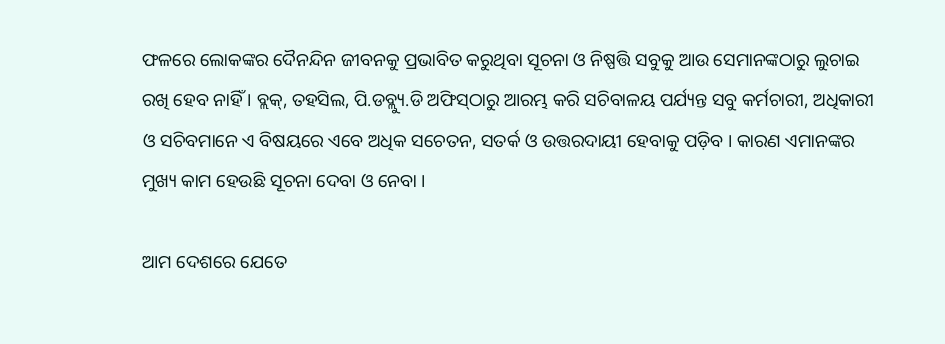ଫଳରେ ଲୋକଙ୍କର ଦୈନନ୍ଦିନ ଜୀବନକୁ ପ୍ରଭାବିତ କରୁଥିବା ସୂଚନା ଓ ନିଷ୍ପତ୍ତି ସବୁକୁ ଆଉ ସେମାନଙ୍କଠାରୁ ଲୁଚାଇ ରଖି ହେବ ନାହିଁ । ବ୍ଲକ୍, ତହସିଲ, ପି.ଡବ୍ଲ୍ୟୁ.ଡି ଅଫିସ୍‌ଠାରୁ ଆରମ୍ଭ କରି ସଚିବାଳୟ ପର୍ଯ୍ୟନ୍ତ ସବୁ କର୍ମଚାରୀ, ଅଧିକାରୀ ଓ ସଚିବମାନେ ଏ ବିଷୟରେ ଏବେ ଅଧିକ ସଚେତନ, ସତର୍କ ଓ ଉତ୍ତରଦାୟୀ ହେବାକୁ ପଡ଼ିବ । କାରଣ ଏମାନଙ୍କର ମୁଖ୍ୟ କାମ ହେଉଛି ସୂଚନା ଦେବା ଓ ନେବା ।

ଆମ ଦେଶରେ ଯେତେ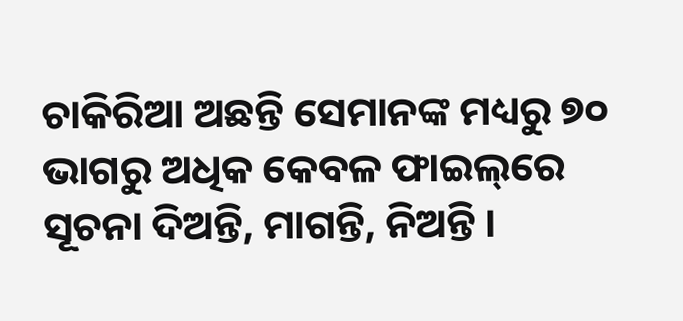ଚାକିରିଆ ଅଛନ୍ତି ସେମାନଙ୍କ ମଧ୍ୟରୁ ୭୦ ଭାଗରୁ ଅଧିକ କେବଳ ଫାଇଲ୍‌ରେ ସୂଚନା ଦିଅନ୍ତି, ମାଗନ୍ତି, ନିଅନ୍ତି ।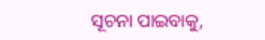ସୂଚନା ପାଇବାକୁ,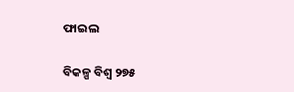ଫାଇଲ

ବିକଳ୍ପ ବିଶ୍ୱ ୨୭୫